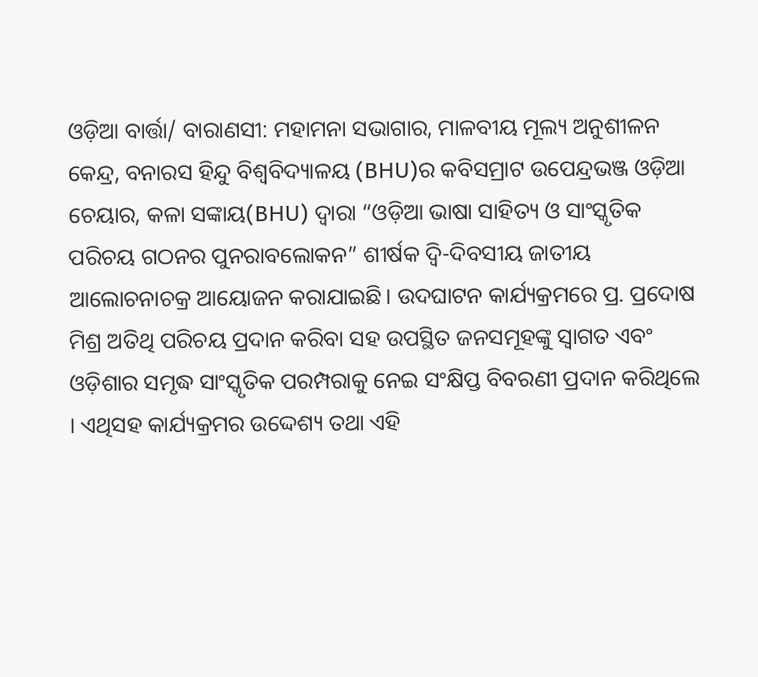ଓଡ଼ିଆ ବାର୍ତ୍ତା/ ବାରାଣସୀ: ମହାମନା ସଭାଗାର, ମାଳବୀୟ ମୂଲ୍ୟ ଅନୁଶୀଳନ କେନ୍ଦ୍ର, ବନାରସ ହିନ୍ଦୁ ବିଶ୍ଵବିଦ୍ୟାଳୟ (BHU)ର କବିସମ୍ରାଟ ଉପେନ୍ଦ୍ରଭଞ୍ଜ ଓଡ଼ିଆ ଚେୟାର, କଳା ସଙ୍କାୟ(BHU) ଦ୍ଵାରା “ଓଡ଼ିଆ ଭାଷା ସାହିତ୍ୟ ଓ ସାଂସ୍କୃତିକ ପରିଚୟ ଗଠନର ପୁନରାବଲୋକନ” ଶୀର୍ଷକ ଦ୍ଵି-ଦିବସୀୟ ଜାତୀୟ ଆଲୋଚନାଚକ୍ର ଆୟୋଜନ କରାଯାଇଛି। ଉଦଘାଟନ କାର୍ଯ୍ୟକ୍ରମରେ ପ୍ର. ପ୍ରଦୋଷ ମିଶ୍ର ଅତିଥି ପରିଚୟ ପ୍ରଦାନ କରିବା ସହ ଉପସ୍ଥିତ ଜନସମୂହଙ୍କୁ ସ୍ବାଗତ ଏବଂ ଓଡ଼ିଶାର ସମୃଦ୍ଧ ସାଂସ୍କୃତିକ ପରମ୍ପରାକୁ ନେଇ ସଂକ୍ଷିପ୍ତ ବିବରଣୀ ପ୍ରଦାନ କରିଥିଲେ । ଏଥିସହ କାର୍ଯ୍ୟକ୍ରମର ଉଦ୍ଦେଶ୍ୟ ତଥା ଏହି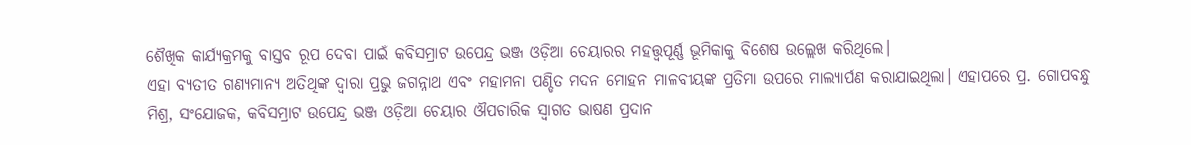ଶୈଖିକ କାର୍ଯ୍ୟକ୍ରମକୁ ବାସ୍ତବ ରୂପ ଦେବା ପାଇଁ କବିସମ୍ରାଟ ଉପେନ୍ଦ୍ର ଭଞ୍ଜ ଓଡ଼ିଆ ଚେୟାରର ମହତ୍ତ୍ଵପୂର୍ଣ୍ଣ ଭୂମିକାକୁ ବିଶେଷ ଉଲ୍ଲେଖ କରିଥିଲେ।
ଏହା ବ୍ୟତୀତ ଗଣ୍ୟମାନ୍ୟ ଅତିଥିଙ୍କ ଦ୍ଵାରା ପ୍ରଭୁ ଜଗନ୍ନାଥ ଏବଂ ମହାମନା ପଣ୍ଡିତ ମଦନ ମୋହନ ମାଳବୀୟଙ୍କ ପ୍ରତିମା ଉପରେ ମାଲ୍ୟାର୍ପଣ କରାଯାଇଥିଲା। ଏହାପରେ ପ୍ର. ଗୋପବନ୍ଧୁ ମିଶ୍ର, ସଂଯୋଜକ, କବିସମ୍ରାଟ ଉପେନ୍ଦ୍ର ଭଞ୍ଜ ଓଡ଼ିଆ ଚେୟାର ଔପଚାରିକ ସ୍ବାଗତ ଭାଷଣ ପ୍ରଦାନ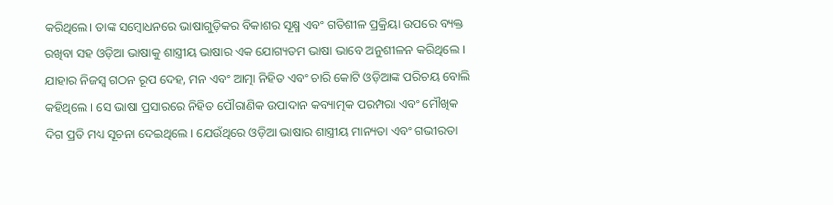କରିଥିଲେ। ତାଙ୍କ ସମ୍ବୋଧନରେ ଭାଷାଗୁଡ଼ିକର ବିକାଶର ସୂକ୍ଷ୍ମ ଏବଂ ଗତିଶୀଳ ପ୍ରକ୍ରିୟା ଉପରେ ବ୍ୟକ୍ତ ରଖିବା ସହ ଓଡ଼ିଆ ଭାଷାକୁ ଶାସ୍ତ୍ରୀୟ ଭାଷାର ଏକ ଯୋଗ୍ୟତମ ଭାଷା ଭାବେ ଅନୁଶୀଳନ କରିଥିଲେ । ଯାହାର ନିଜସ୍ଵ ଗଠନ ରୂପ ଦେହ, ମନ ଏବଂ ଆତ୍ମା ନିହିତ ଏବଂ ଚାରି କୋଟି ଓଡ଼ିଆଙ୍କ ପରିଚୟ ବୋଲି କହିଥିଲେ । ସେ ଭାଷା ପ୍ରସାରରେ ନିହିତ ପୌରାଣିକ ଉପାଦାନ କବ୍ୟାତ୍ମକ ପରମ୍ପରା ଏବଂ ମୌଖିକ ଦିଗ ପ୍ରତି ମଧ୍ୟ ସୂଚନା ଦେଇଥିଲେ । ଯେଉଁଥିରେ ଓଡ଼ିଆ ଭାଷାର ଶାସ୍ତ୍ରୀୟ ମାନ୍ୟତା ଏବଂ ଗଭୀରତା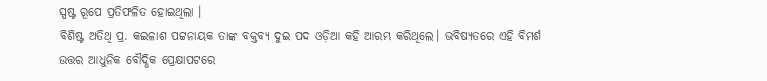ସ୍ପଷ୍ଟ ରୂପେ ପ୍ରତିଫଳିତ ହୋଇଥିଲା ।
ବିଶିଷ୍ଟ ଅତିଥି ପ୍ର. କଇଳାଶ ପଟ୍ଟନାୟକ ତାଙ୍କ ବକ୍ତବ୍ୟ ଦୁଇ ପଦ ଓଡ଼ିଆ କହି ଆରମ୍ଭ କରିଥିଲେ। ଭବିଷ୍ୟତରେ ଏହି ବିମର୍ଶ ଉତ୍ତର ଆଧୁନିକ ବୌଦ୍ଧିକ ପ୍ରେକ୍ଷାପଟରେ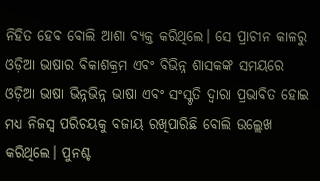ନିହିତ ହେବ ବୋଲି ଆଶା ବ୍ୟକ୍ତ କରିଥିଲେ। ସେ ପ୍ରାଚୀନ କାଳରୁ ଓଡ଼ିଆ ଭାଷାର ବିକାଶକ୍ରମ ଏବଂ ବିଭିନ୍ନ ଶାସକଙ୍କ ସମୟରେ ଓଡ଼ିଆ ଭାଷା ଭିନ୍ନଭିନ୍ନ ଭାଷା ଏବଂ ସଂସ୍କୃତି ଦ୍ଵାରା ପ୍ରଭାବିତ ହୋଇ ମଧ୍ୟ ନିଜସ୍ଵ ପରିଚୟକୁ ବଜାୟ ରଖିପାରିଛି ବୋଲି ଉଲ୍ଲେଖ କରିଥିଲେ। ପୁନଶ୍ଚ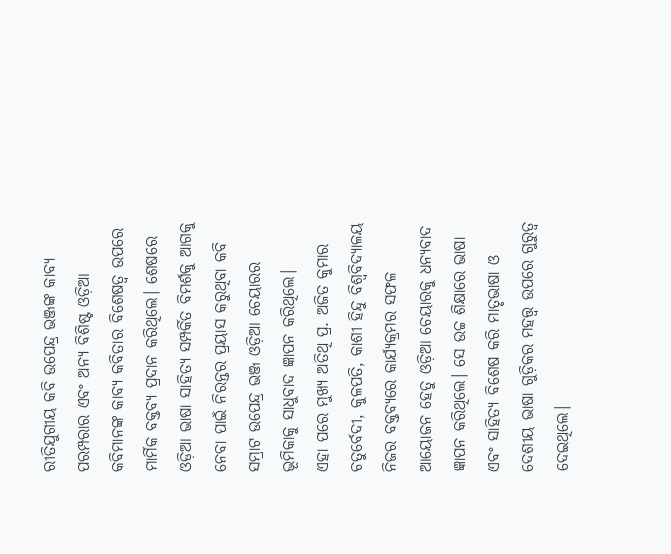ରୀତିଯୁଗୀୟ କବି ଉପେନ୍ଦ୍ର ଭଞ୍ଜଙ୍କ କାବ୍ୟ ପରମ୍ପରାର ଏବଂ ଅନ୍ୟ ବିଶିଷ୍ଟ ଓଡ଼ିଆ କବିମାନଙ୍କ କାବ୍ୟ କବିତାର ବିଶେଷତ୍ଵ ଉପରେ ମାର୍ମିକ ବକ୍ତବ୍ୟ ପ୍ରଦାନ କରିଥିଲେ। ଶେଷରେ ଓଡ଼ିଆ ଭାଷା ସାହିତ୍ୟ ସମ୍ପର୍କିତ ବିମର୍ଶକୁ ଆଗକୁ ନେବା ପାଇଁ ନିରନ୍ତର ପ୍ରୟାସ କରୁଥିବା କବି ସମ୍ରାଟ ଉପେନ୍ଦ୍ର ଭଞ୍ଜ ଓଡ଼ିଆ ଚେୟାରର ଭୂମିକାକୁ ସାଧୁବାଦ ଜ୍ଞାପନ କରିଥିଲେ।
ଏହା ପରେ ମୁଖ୍ୟ ଅତିଥି ପ୍ର. ଅଜିତ କୁମାର ଚତୁର୍ବେଦୀ, କୁଳପତି, କାଶୀ ହିନ୍ଦୁ ବିଶ୍ଵବିଦ୍ୟାଳୟ ନିଜର ବକ୍ତବ୍ୟରେ କାର୍ଯ୍ୟକ୍ରମର ସଫଳ ଆୟୋଜନ ହେତୁ ଓଡ଼ିଆ ଚେୟାରକୁ ଧନ୍ୟବାଦ ଜ୍ଞାପନ କରିଥିଲେ। ସେ ଉଚ୍ଚ ଶିକ୍ଷାରେ ଭାଷା ଏବଂ ସାହିତ୍ୟ ବିଶେଷ କରି ମାତୃଭାଷା ଓ ଦେଶୀୟ ଭାଷା ଗୁଡ଼ିକର ମହତ୍ତ୍ଵ ଉପରେ ଗୁରୁତ୍ବ ଦେଇଥିଲେ।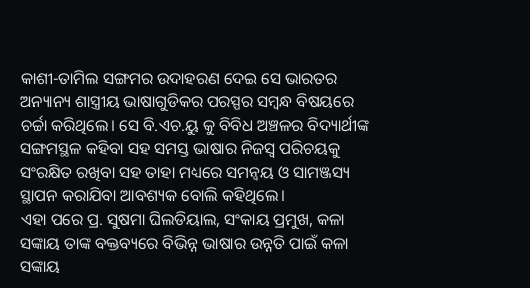କାଶୀ-ତାମିଲ ସଙ୍ଗମର ଉଦାହରଣ ଦେଇ ସେ ଭାରତର ଅନ୍ୟାନ୍ୟ ଶାସ୍ତ୍ରୀୟ ଭାଷାଗୁଡିକର ପରସ୍ପର ସମ୍ବନ୍ଧ ବିଷୟରେ ଚର୍ଚ୍ଚା କରିଥିଲେ। ସେ ବି.ଏଚ.ୟୁ କୁ ବିବିଧ ଅଞ୍ଚଳର ବିଦ୍ୟାର୍ଥୀଙ୍କ ସଙ୍ଗମସ୍ଥଳ କହିବା ସହ ସମସ୍ତ ଭାଷାର ନିଜସ୍ବ ପରିଚୟକୁ ସଂରକ୍ଷିତ ରଖିବା ସହ ତାହା ମଧ୍ୟରେ ସମନ୍ୱୟ ଓ ସାମଞ୍ଜସ୍ୟ ସ୍ଥାପନ କରାଯିବା ଆବଶ୍ୟକ ବୋଲି କହିଥିଲେ।
ଏହା ପରେ ପ୍ର. ସୁଷମା ଘିଲଡିୟାଲ, ସଂକାୟ ପ୍ରମୁଖ, କଳା ସଙ୍କାୟ ତାଙ୍କ ବକ୍ତବ୍ୟରେ ବିଭିନ୍ନ ଭାଷାର ଉନ୍ନତି ପାଇଁ କଳା ସଙ୍କାୟ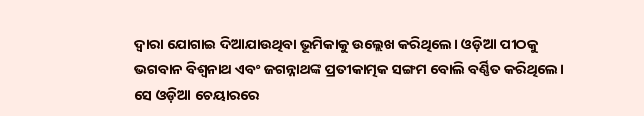ଦ୍ଵାରା ଯୋଗାଇ ଦିଆଯାଉଥିବା ଭୂମିକାକୁ ଉଲ୍ଲେଖ କରିଥିଲେ। ଓଡ଼ିଆ ପୀଠକୁ ଭଗବାନ ବିଶ୍ଵନାଥ ଏବଂ ଜଗନ୍ନାଥଙ୍କ ପ୍ରତୀକାତ୍ମକ ସଙ୍ଗମ ବୋଲି ବର୍ଣ୍ଣିତ କରିଥିଲେ। ସେ ଓଡ଼ିଆ ଚେୟାରରେ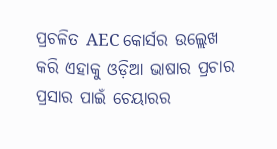ପ୍ରଚଳିତ AEC କୋର୍ସର ଉଲ୍ଲେଖ କରି ଏହାକୁ ଓଡ଼ିଆ ଭାଷାର ପ୍ରଚାର ପ୍ରସାର ପାଇଁ ଚେୟାରର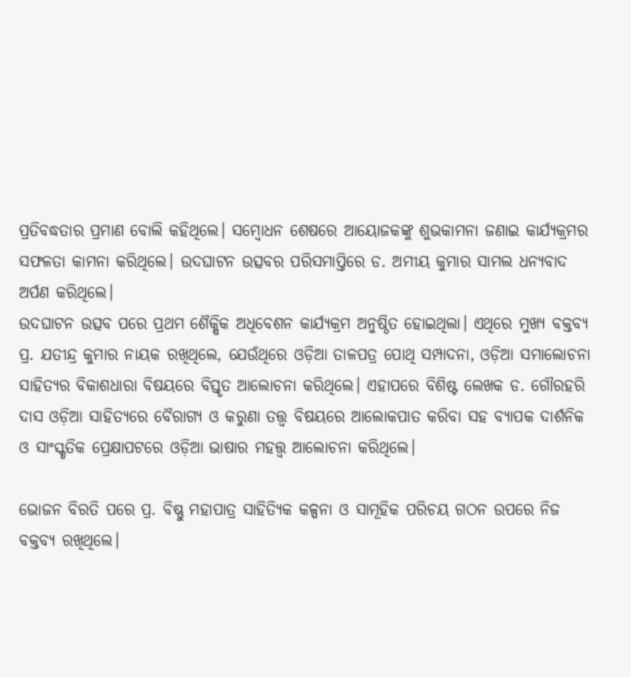ପ୍ରତିବଦ୍ଧତାର ପ୍ରମାଣ ବୋଲି କହିଥିଲେ। ସମ୍ବୋଧନ ଶେଷରେ ଆୟୋଜକଙ୍କୁ ଶୁଭକାମନା ଜଣାଇ କାର୍ଯ୍ୟକ୍ରମର ସଫଳତା କାମନା କରିଥିଲେ। ଉଦଘାଟନ ଉତ୍ସବର ପରିସମାପ୍ତିରେ ଡ. ଅମୀୟ କୁମାର ସାମଲ ଧନ୍ୟବାଦ ଅର୍ପଣ କରିଥିଲେ।
ଉଦଘାଟନ ଉତ୍ସବ ପରେ ପ୍ରଥମ ଶୈକ୍ଷିକ ଅଧିବେଶନ କାର୍ଯ୍ୟକ୍ରମ ଅନୁଷ୍ଠିତ ହୋଇଥିଲା। ଏଥିରେ ମୁଖ୍ୟ ବକ୍ତବ୍ୟ ପ୍ର. ଯତୀନ୍ଦ୍ର କୁମାର ନାୟକ ରଖିଥିଲେ, ଯେଉଁଥିରେ ଓଡ଼ିଆ ତାଳପତ୍ର ପୋଥି ସମ୍ପାଦନା, ଓଡ଼ିଆ ସମାଲୋଚନା ସାହିତ୍ୟର ବିକାଶଧାରା ବିଷୟରେ ବିସ୍ତୃତ ଆଲୋଚନା କରିଥିଲେ। ଏହାପରେ ବିଶିଷ୍ଟ ଲେଖକ ଡ. ଗୌରହରି ଦାସ ଓଡ଼ିଆ ସାହିତ୍ୟରେ ବୈରାଗ୍ୟ ଓ କରୁଣା ତତ୍ତ୍ଵ ବିଷୟରେ ଆଲୋକପାତ କରିବା ସହ ବ୍ୟାପକ ଦାର୍ଶନିକ ଓ ସାଂସ୍କୃତିକ ପ୍ରେକ୍ଷାପଟରେ ଓଡ଼ିଆ ଭାଷାର ମହତ୍ତ୍ଵ ଆଲୋଚନା କରିଥିଲେ।

ଭୋଜନ ବିରତି ପରେ ପ୍ର. ବିଷ୍ଣୁ ମହାପାତ୍ର ସାହିତ୍ୟିକ କଳ୍ପନା ଓ ସାମୂହିକ ପରିଚୟ ଗଠନ ଉପରେ ନିଜ ବକ୍ତବ୍ୟ ରଖିଥିଲେ।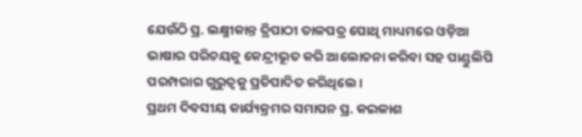ଯେଉଁଠି ପ୍ର. ଲକ୍ଷ୍ମୀକାନ୍ତ ତ୍ରିପାଠୀ ତାଳପତ୍ର ପୋଥି ମାଧ୍ୟମରେ ଓଡ଼ିଆ ଭାଷାର ପରିଚୟକୁ କେନ୍ଦ୍ରୀଭୂତ କରି ଆଲୋଚନା କରିବା ସହ ପାଣ୍ଡୁଲିପି ପରମ୍ପରାର ଗୁରୁତ୍ଵକୁ ପ୍ରତିପାଦିତ କରିଥିଲେ।
ପ୍ରଥମ ଦିବସୀୟ କାର୍ଯ୍ୟକ୍ରମର ସମାପନ ପ୍ର. କଇଳାଶ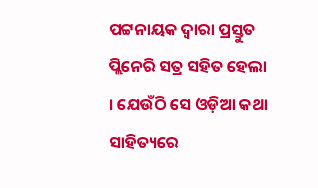ପଟ୍ଟନାୟକ ଦ୍ଵାରା ପ୍ରସ୍ତୁତ ପ୍ଲିନେରି ସତ୍ର ସହିତ ହେଲା । ଯେଉଁଠି ସେ ଓଡ଼ିଆ କଥା ସାହିତ୍ୟରେ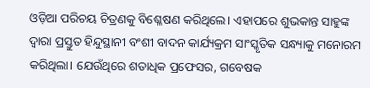ଓଡ଼ିଆ ପରିଚୟ ଚିତ୍ରଣକୁ ବିଶ୍ଳେଷଣ କରିଥିଲେ। ଏହାପରେ ଶୁଭକାନ୍ତ ସାହୁଙ୍କ ଦ୍ଵାରା ପ୍ରସ୍ତୁତ ହିନ୍ଦୁସ୍ଥାନୀ ବଂଶୀ ବାଦନ କାର୍ଯ୍ୟକ୍ରମ ସାଂସ୍କୃତିକ ସନ୍ଧ୍ୟାକୁ ମନୋରମ କରିଥିଲା। ଯେଉଁଥିରେ ଶତାଧିକ ପ୍ରଫେସର, ଗବେଷକ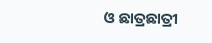ଓ ଛାତ୍ରଛାତ୍ରୀ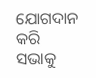ଯୋଗଦାନ କରି ସଭାକୁ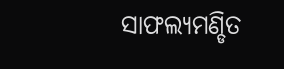ସାଫଲ୍ୟମଣ୍ଡିତ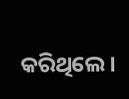କରିଥିଲେ।